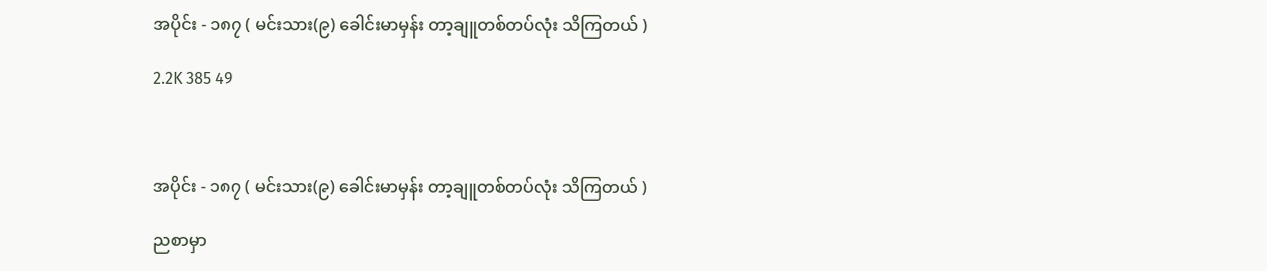အပိုင်း - ၁၈၇ ( မင်းသား(၉) ခေါင်းမာမှန်း တာ့ချူတစ်တပ်လုံး သိကြတယ် )

2.2K 385 49



အပိုင်း - ၁၈၇ ( မင်းသား(၉) ခေါင်းမာမှန်း တာ့ချူတစ်တပ်လုံး သိကြတယ် )

ညစာမှာ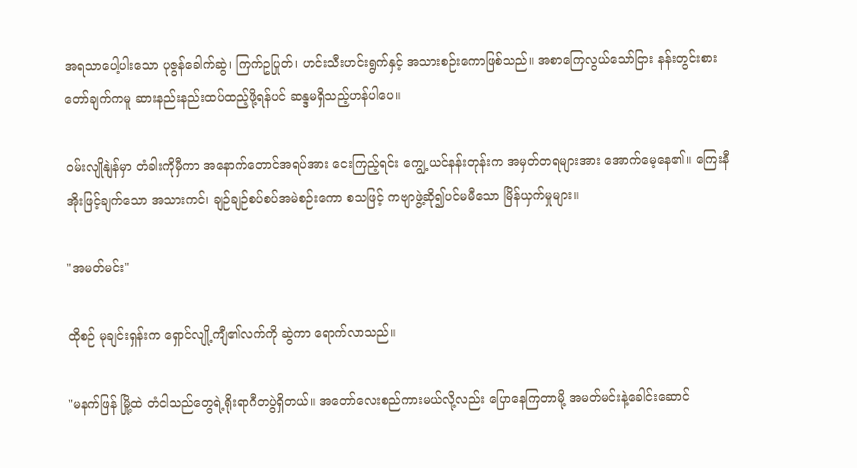အရသာပေါ့ပါးသော ပုဇွန်ခေါက်ဆွဲ၊ ကြက်ဥပြုတ်၊ ဟင်းသီးဟင်းရွက်နှင့် အသားစဉ်းကောဖြစ်သည်။ အစာကြေလွယ်သော်ငြား နန်းတွင်းစားတော်ချက်ကမူ ဆားနည်းနည်းထပ်ထည့်ဖို့ရန်ပင် ဆန္ဒမရှိသည့်ဟန်ပါပေ။

ဝမ်းလျိုနျဲန်မှာ တံခါးကိုမှီကာ အနောက်တောင်အရပ်အား ငေးကြည့်ရင်း ကျွေ့ယင်နန်းတုန်းက အမှတ်တရများအား အောက်မေ့နေ၏။ ကြေးနီအိုးဖြင့်ချက်သော အသားကင်၊ ချဉ်ချဉ်စပ်စပ်အမဲစဉ်းကော စသဖြင့် ကဗျာဖွဲ့ဆို၍ပင်မမီသော မြိန်ယှက်မှုများ။

"အမတ်မင်း"

ထိုစဉ် မုချင်းရှန်းက ရှောင်လျို့ကျီ၏လက်ကို ဆွဲကာ ရောက်လာသည်။

"မနက်ဖြန် မြို့ထဲ တံငါသည်တွေရဲ့ရိုးရာဂီတပွဲရှိတယ်။ အတော်လေးစည်ကား‌မယ်လို့လည်း ပြောနေကြတာမို့ အမတ်မင်းနဲ့ခေါင်းဆောင်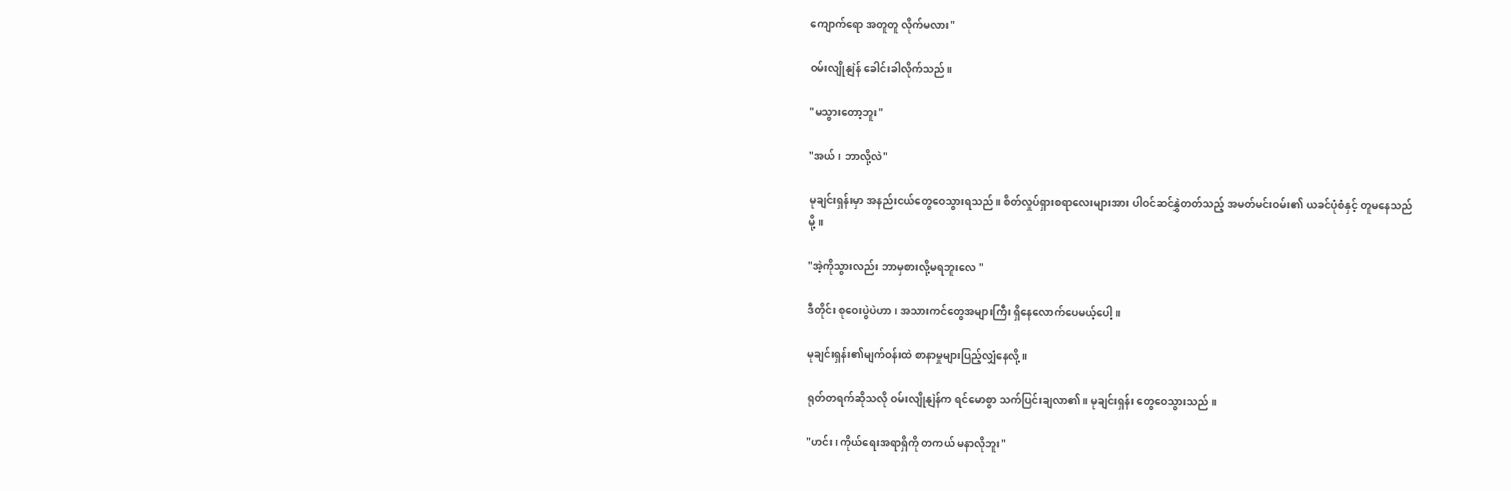ကျောက်ရော အတူတူ လိုက်မလား"

ဝမ်းလျိုနျဲန် ခေါင်းခါလိုက်သည်။

"မသွားတော့ဘူး"

"အယ်၊ ဘာလို့လဲ"

မုချင်းရှန်းမှာ အနည်းငယ်တွေဝေသွားရသည်။ စိတ်လှုပ်ရှားစရာလေးများအား ပါဝင်ဆင်နွှဲတတ်သည့် အမတ်မင်းဝမ်း၏ ယခင်ပုံစံနှင့် တူမနေသည်မို့။

"အဲ့ကိုသွားလည်း ဘာမှစားလို့မရဘူးလေ "

ဒီတိုင်း စုဝေးပွဲပဲဟာ၊ အသားကင်တွေအများကြီး ရှိနေလောက်ပေမယ့်ပေါ့။

မုချင်းရှန်း၏မျက်ဝန်းထဲ စာနာမှုများပြည့်လျှံနေလို့ ။

ရုတ်တရက်ဆိုသလို ဝမ်းလျိုနျဲန်က ရင်မောစွာ သက်ပြင်းချလာ၏။ မုချင်းရှန်း တွေဝေသွားသည် ။

"ဟင်း၊ ကိုယ်ရေးအရာရှိကို တကယ် မနာလိုဘူး"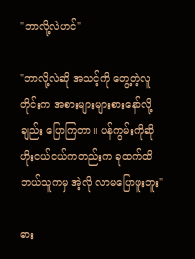"ဘာလို့လဲဟင်"

"ဘာလို့လဲဆို အသင့်ကို တွေ့တဲ့လူတိုင်းက အစားများများစားနော်လို့ချည်း ပြောကြတာ။ ပန်ကွမ်းကိုဆို ဟိုးငယ်ငယ်ကတည်းက ခုထက်ထိ ဘယ်သူကမှ အဲ့လို လာမပြောဖူးဘူး"

ဓား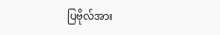ပြဗိုလ်အား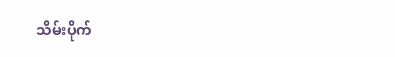သိမ်းပိုက်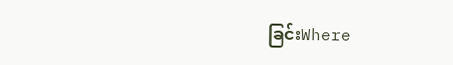ခြင်းWhere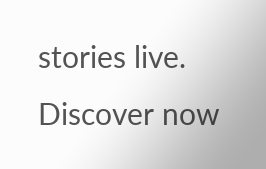stories live. Discover now